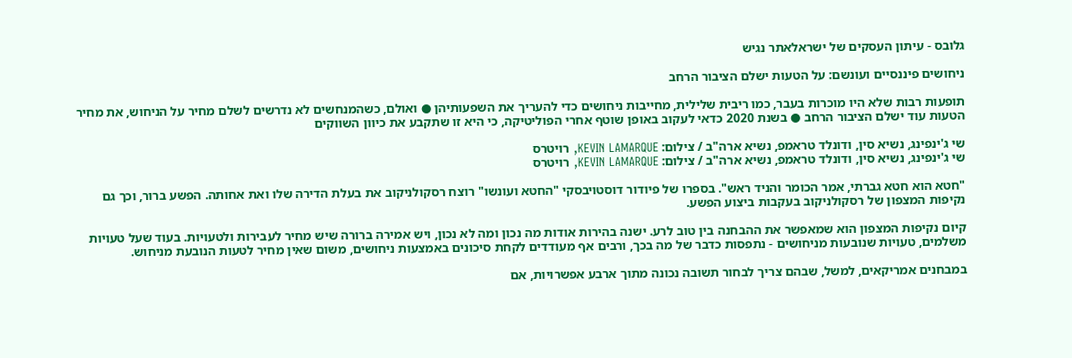גלובס - עיתון העסקים של ישראלאתר נגיש

ניחושים פיננסיים ועונשם: על הטעות ישלם הציבור הרחב

תופעות רבות שלא היו מוכרות בעבר, כמו ריבית שלילית, מחייבות ניחושים כדי להעריך את השפעותיהן ● ואולם, כשהמנחשים לא נדרשים לשלם מחיר על הניחוש, את מחיר הטעות עוד ישלם הציבור הרחב ● בשנת 2020 כדאי לעקוב באופן שוטף אחרי הפוליטיקה, כי היא זו שתקבע את כיוון השווקים

שי ג'ינפינג, נשיא סין, ודונלד טראמפ, נשיא ארה"ב / צילום: KEVIN LAMARQUE, רויטרס
שי ג'ינפינג, נשיא סין, ודונלד טראמפ, נשיא ארה"ב / צילום: KEVIN LAMARQUE, רויטרס

"חטא הוא חטא גברתי, אמר הכומר והניד ראש". בספרו של פיודור דוסטויבסקי "החטא ועונשו" רוצח רסקולניקוב את בעלת הדירה שלו ואת אחותה. הפשע ברור, וכך גם נקיפות המצפון של רסקולניקוב בעקבות ביצוע הפשע.

קיום נקיפות המצפון הוא שמאפשר את ההבחנה בין טוב לרע. ישנה בהירות אודות מה נכון ומה לא נכון, ויש אמירה ברורה שיש מחיר לעבירות ולטעויות. בעוד שעל טעויות משלמים, טעויות שנובעות מניחושים - נתפסות כדבר של מה בכך, ורבים אף מעודדים לקחת סיכונים באמצעות ניחושים, משום שאין מחיר לטעות הנובעת מניחוש.

במבחנים אמריקאים, למשל, שבהם צריך לבחור תשובה נכונה מתוך ארבע אפשרויות, אם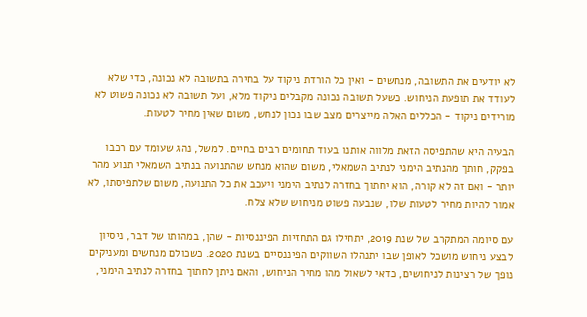לא יודעים את התשובה, מנחשים - ואין כל הורדת ניקוד על בחירה בתשובה לא נכונה, כדי שלא לעודד את תופעת הניחוש. כשעל תשובה נכונה מקבלים ניקוד מלא, ועל תשובה לא נכונה פשוט לא מורידים ניקוד - הכללים האלה מייצרים מצב שבו נכון לנחש, משום שאין מחיר לטעות.

הבעיה היא שהתפיסה הזאת מלווה אותנו בעוד תחומים רבים בחיים. למשל, נהג שעומד עם רכבו בפקק, חותך מהנתיב הימני לנתיב השמאלי, משום שהוא מנחש שהתנועה בנתיב השמאלי תנוע מהר יותר - ואם זה לא קורה, הוא יחתוך בחזרה לנתיב הימני ויעכב את כל התנועה, משום שלתפיסתו, לא אמור להיות מחיר לטעות שלו, שנבעה פשוט מניחוש שלא צלח.

עם סיומה המתקרב של שנת 2019, יתחילו גם התחזיות הפיננסיות - שהן, במהותו של דבר, ניסיון לבצע ניחוש מושכל לאופן שבו יתנהלו השווקים הפיננסיים בשנת 2020. כשכולם מנחשים ומעניקים נופך של רצינות לניחושים, כדאי לשאול מהו מחיר הניחוש, והאם ניתן לחתוך בחזרה לנתיב הימני,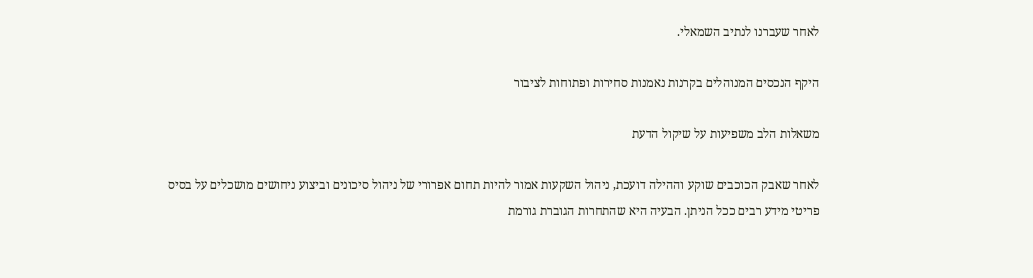לאחר שעברנו לנתיב השמאלי.

היקף הנכסים המנוהלים בקרנות נאמנות סחירות ופתוחות לציבור

משאלות הלב משפיעות על שיקול הדעת

לאחר שאבק הכוכבים שוקע וההילה דועכת, ניהול השקעות אמור להיות תחום אפרורי של ניהול סיכונים וביצוע ניחושים מושכלים על בסיס פריטי מידע רבים ככל הניתן. הבעיה היא שהתחרות הגוברת גורמת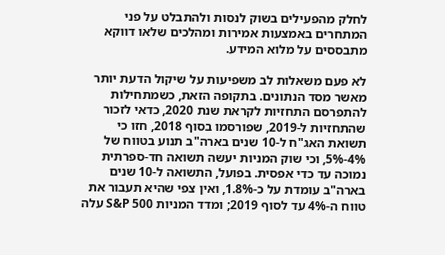לחלק מהפעילים בשוק לנסות ולהתבלט על פני המתחרים באמצעות אמירות ומהלכים שלאו דווקא מתבססים על מלוא המידע.

לא פעם משאלות לב משפיעות על שיקול הדעת יותר מאשר מסד הנתונים. בתקופה הזאת, כשמתחילות להתפרסם התחזיות לקראת שנת 2020, כדאי לזכור שהתחזיות ל-2019, שפורסמו בסוף 2018, חזו כי תשואת האג"ח ל-10 שנים בארה"ב תנוע בטווח של 4%-5%, וכי שוק המניות יעשה תשואה חד-ספרתית נמוכה עד כדי אפסית. בפועל, התשואה ל-10 שנים בארה"ב עומדת על כ-1.8%, ואין צפי שהיא תעבור את טווח ה-4% עד לסוף 2019; ומדד המניות S&P 500 עלה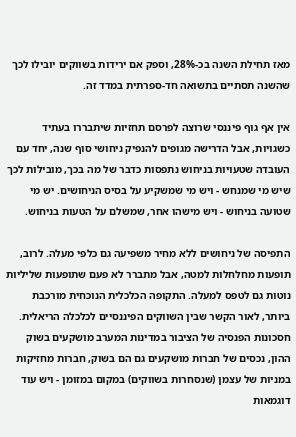מאז תחילת השנה בכ-28%, וספק אם ירידות בשווקים יובילו לכך שהשנה תסתיים בתשואה חד-ספרתית במדד זה.

אין אף גוף פיננסי שרוצה לפרסם תחזיות שיתבררו בעתיד כשגויות, אבל הדרישה מגופים להנפיק ניחושי סוף שנה, יחד עם העובדה שטעויות בניחוש נתפסות כדבר של מה בכך, מובילות לכך שיש מי שמנחש - ויש מי שמשקיע על בסיס הניחושים. יש מי שטועה בניחוש - ויש מישהו אחר, שמשלם על הטעות בניחוש.

התפיסה של ניחושים ללא מחיר משפיעה גם כלפי מעלה. לרוב, תופעות מחלחלות למטה, אבל מתברר לא פעם שתופעות שליליות נוטות גם לטפס למעלה. התקופה הכלכלית הנוכחית מורכבת ביותר, לאור הקשר שבין השווקים הפיננסיים לכלכלה הריאלית. חסכונות הפנסיה של הציבור במדינות המערב מושקעים בשוק ההון, נכסים של חברות מושקעים גם הם בשוק, חברות מחזיקות במניות של עצמן (שנסחרות בשווקים) במקום במזומן - ויש עוד דוגמאות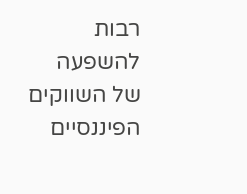רבות להשפעה של השווקים הפיננסיים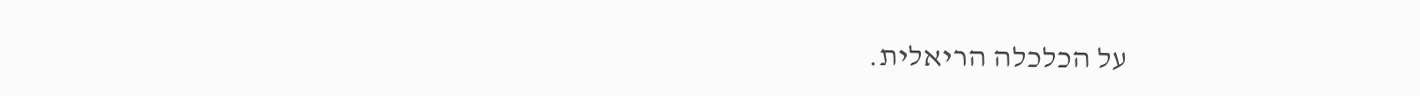על הכלכלה הריאלית.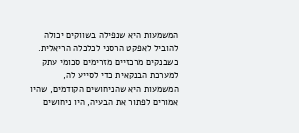המשמעות היא שנפילה בשווקים יכולה להוביל לאפקט הרסני לכלכלה הריאלית. כשבנקים מרכזיים מזרימים סכומי עתק למערכת הבנקאית כדי לסייע לה, המשמעות היא שהניחושים הקודמים, שהיו אמורים לפתור את הבעיה, היו ניחושים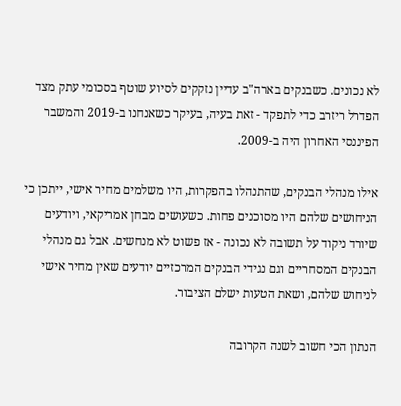לא נכונים. כשבנקים בארה"ב עדיין נזקקים לסיוע שוטף בסכומי עתק מצד הפדרל ריזרב כדי לתפקד - זאת בעיה, בעיקר כשאנחנו ב-2019 והמשבר הפיננסי האחרון היה ב-2009.

אילו מנהלי הבנקים, שהתנהלו בהפקרות, היו משלמים מחיר אישי, ייתכן כי הניחושים שלהם היו מסוכנים פחות. כשעושים מבחן אמריקאי, ויודעים שיורד ניקוד על תשובה לא נכונה - אז פשוט לא מנחשים. אבל גם מנהלי הבנקים המסחריים וגם נגידי הבנקים המרכזיים יודעים שאין מחיר אישי לניחוש שלהם, ושאת הטעות ישלם הציבור.

הנתון הכי חשוב לשנה הקרובה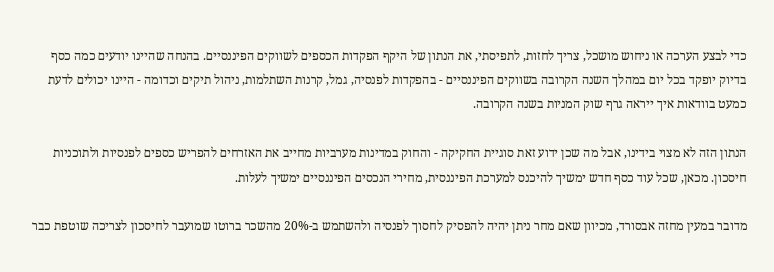כדי לבצע הערכה או ניחוש מושכל, צריך לחזות, לתפיסתי, את הנתון של היקף הפקדות הכספים לשווקים הפיננסיים. בהנחה שהיינו יודעים כמה כסף בדיוק יופקד בכל יום במהלך השנה הקרובה בשווקים הפיננסיים - בהפקדות לפנסיה, גמל, קרנות השתלמות, ניהול תיקים וכדומה - היינו יכולים לדעת כמעט בוודאות איך ייראה גרף שוק המניות בשנה הקרובה.

הנתון הזה לא מצוי בידינו, אבל מה שכן ידוע זאת סוגיית החקיקה - והחוק במדינות מערביות מחייב את האזרחים להפריש כספים לפנסיות ולתוכניות חיסכון. מכאן, שכל עוד כסף חדש ימשיך להיכנס למערכת הפיננסית, מחירי הנכסים הפיננסיים ימשיך לעלות.

מדובר במעין מחזה אבסורד, מכיוון שאם מחר ניתן יהיה להפסיק לחסוך לפנסיה ולהשתמש ב-20% מהשכר ברוטו שמועבר לחיסכון לצריכה שוטפת כבר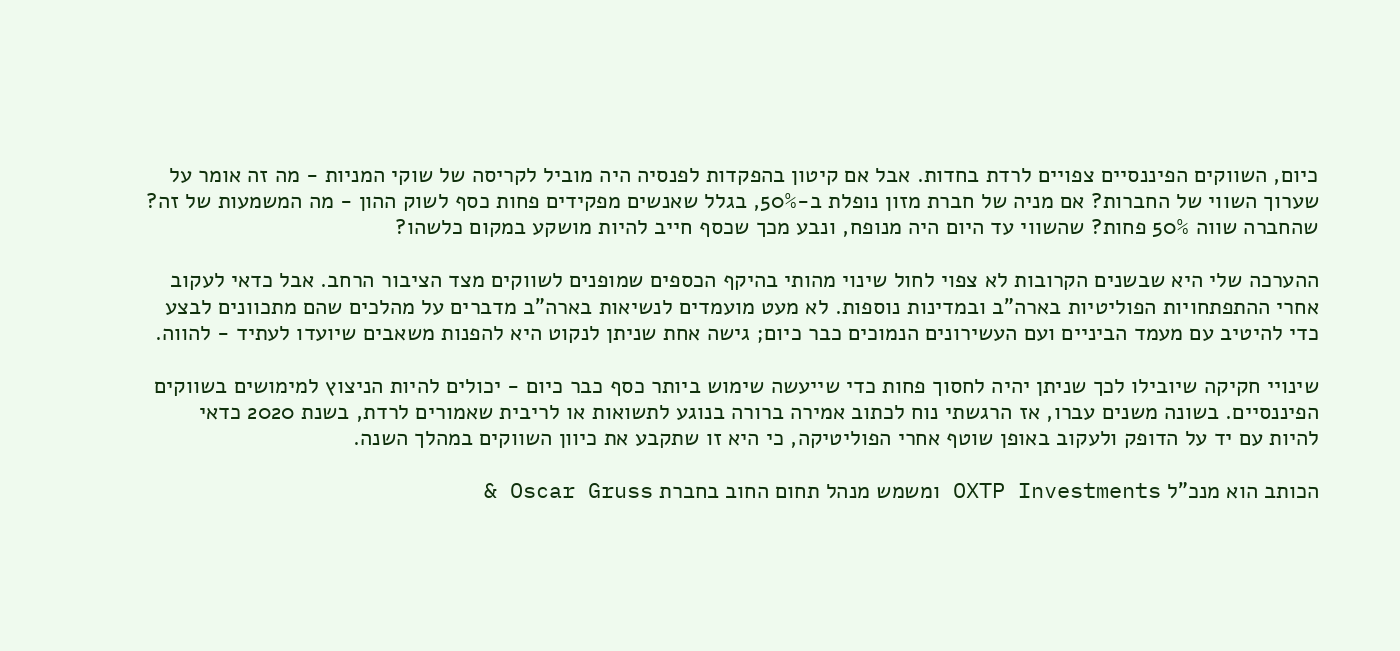כיום, השווקים הפיננסיים צפויים לרדת בחדות. אבל אם קיטון בהפקדות לפנסיה היה מוביל לקריסה של שוקי המניות - מה זה אומר על שערוך השווי של החברות? אם מניה של חברת מזון נופלת ב-50%, בגלל שאנשים מפקידים פחות כסף לשוק ההון - מה המשמעות של זה? שהחברה שווה 50% פחות? שהשווי עד היום היה מנופח, ונבע מכך שכסף חייב להיות מושקע במקום כלשהו?

ההערכה שלי היא שבשנים הקרובות לא צפוי לחול שינוי מהותי בהיקף הכספים שמופנים לשווקים מצד הציבור הרחב. אבל כדאי לעקוב אחרי ההתפתחויות הפוליטיות בארה"ב ובמדינות נוספות. לא מעט מועמדים לנשיאות בארה"ב מדברים על מהלכים שהם מתכוונים לבצע כדי להיטיב עם מעמד הביניים ועם העשירונים הנמוכים כבר כיום; גישה אחת שניתן לנקוט היא להפנות משאבים שיועדו לעתיד - להווה.

שינויי חקיקה שיובילו לכך שניתן יהיה לחסוך פחות כדי שייעשה שימוש ביותר כסף כבר כיום - יכולים להיות הניצוץ למימושים בשווקים הפיננסיים. בשונה משנים עברו, אז הרגשתי נוח לכתוב אמירה ברורה בנוגע לתשואות או לריבית שאמורים לרדת, בשנת 2020 כדאי להיות עם יד על הדופק ולעקוב באופן שוטף אחרי הפוליטיקה, כי היא זו שתקבע את כיוון השווקים במהלך השנה.

הכותב הוא מנכ"ל OXTP Investments ומשמש מנהל תחום החוב בחברת Oscar Gruss &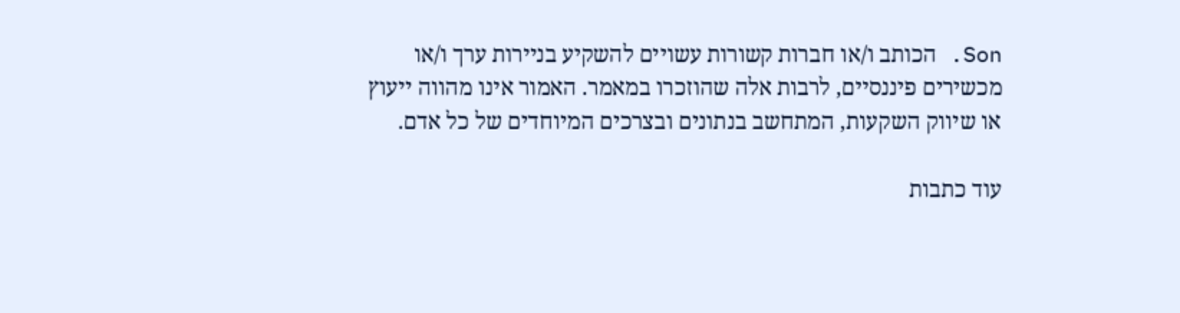Son. הכותב ו/או חברות קשורות עשויים להשקיע בניירות ערך ו/או מכשירים פיננסיים, לרבות אלה שהוזכרו במאמר. האמור אינו מהווה ייעוץ או שיווק השקעות, המתחשב בנתונים ובצרכים המיוחדים של כל אדם.

עוד כתבות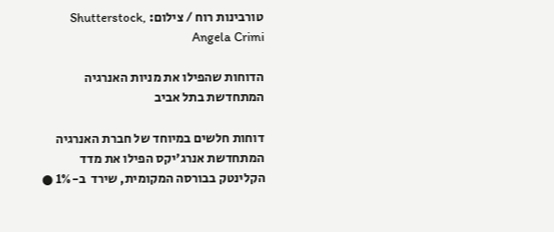טורבינות רוח / צילום: Shutterstock, Angela Crimi

הדוחות שהפילו את מניות האנרגיה המתחדשת בתל אביב

דוחות חלשים במיוחד של חברת האנרגיה המתחדשת אנרג'יקס הפילו את מדד הקלינטק בבורסה המקומית, שירד  ב-1% ●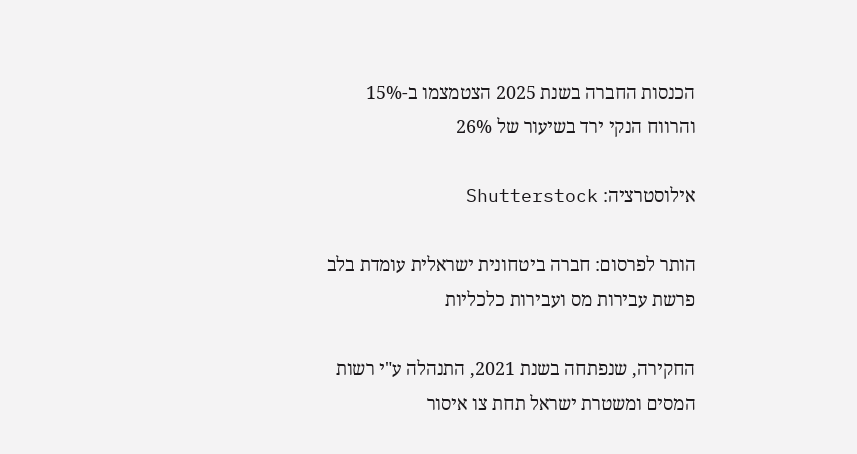הכנסות החברה בשנת 2025 הצטמצמו ב-15% והרווח הנקי ירד בשיעור של 26%

אילוסטרציה: Shutterstock

הותר לפרסום: חברה ביטחונית ישראלית עומדת בלב פרשת עבירות מס ועבירות כלכליות

החקירה, שנפתחה בשנת 2021, התנהלה ע"י רשות המסים ומשטרת ישראל תחת צו איסור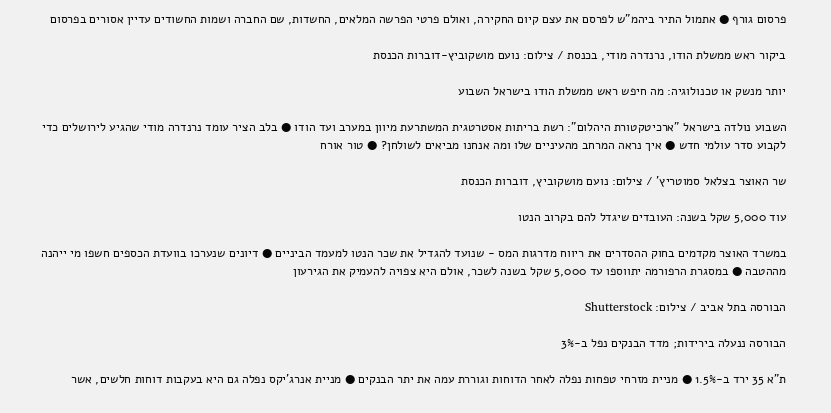פרסום גורף ● אתמול התיר ביהמ"ש לפרסם את עצם קיום החקירה, ואולם פרטי הפרשה המלאים, החשדות, שם החברה ושמות החשודים עדיין אסורים בפרסום

ביקור ראש ממשלת הודו, נרנדרה מודי, בכנסת / צילום: נועם מושקוביץ-דוברות הכנסת

יותר מנשק או טכנולוגיה: מה חיפש ראש ממשלת הודו בישראל השבוע

השבוע נולדה בישראל "ארכיטקטורת היהלום": רשת בריתות אסטרטגית המשתרעת מיוון במערב ועד הודו ● בלב הציר עומד נרנדרה מודי שהגיע לירושלים כדי לקבוע סדר עולמי חדש ● איך נראה המרחב מהעיניים שלו ומה אנחנו מביאים לשולחן? ● טור אורח

שר האוצר בצלאל סמוטריץ' / צילום: נועם מושקוביץ, דוברות הכנסת

עוד 5,000 שקל בשנה: העובדים שיגדל להם בקרוב הנטו

במשרד האוצר מקדמים בחוק ההסדרים את ריווח מדרגות המס - שנועד להגדיל את שכר הנטו למעמד הביניים ● דיונים שנערכו בוועדת הכספים חשפו מי ייהנה מההטבה ● במסגרת הרפורמה יתווספו עד 5,000 שקל בשנה לשכר, אולם היא צפויה להעמיק את הגירעון

הבורסה בתל אביב / צילום: Shutterstock

הבורסה ננעלה בירידות; מדד הבנקים נפל ב-3%

ת"א 35 ירד ב-1.5% ● מניית מזרחי טפחות נפלה לאחר הדוחות וגוררת עמה את יתר הבנקים ● מניית אנרג'יקס נפלה גם היא בעקבות דוחות חלשים, אשר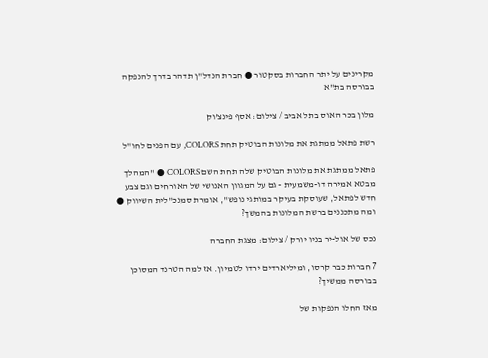מקרינים על יתר החברות בסקטור ● חברת הנדל"ן תדהר בדרך להנפקה בבורסה בת"א

מלון בכר האוס בתל אביב / צילום: אסף פינצ'וק

רשת פתאל ממתגת את מלונות הבוטיק תחת COLORS, עם הפנים לחו"ל

פתאל ממתגת את מלונות הבוטיק שלה תחת השם COLORS ● "המהלך מבטא אמירה דו-משמעית - גם על המגוון האנושי של האורחים וגם צבע חדש לפתאל, שעוסקת בעיקר במותגי נופש", אומרת סמנכ"לית השיווק ● ומה מתכננים ברשת המלונות בהמשך?

נכס של אול-יר בניו יורק / צילום: מצגת החברה

7 חברות כבר קרסו, ומיליארדים ירדו לטמיון. אז למה הטרנד המסוכן בבורסה ממשיך?

מאז החלו הנפקות של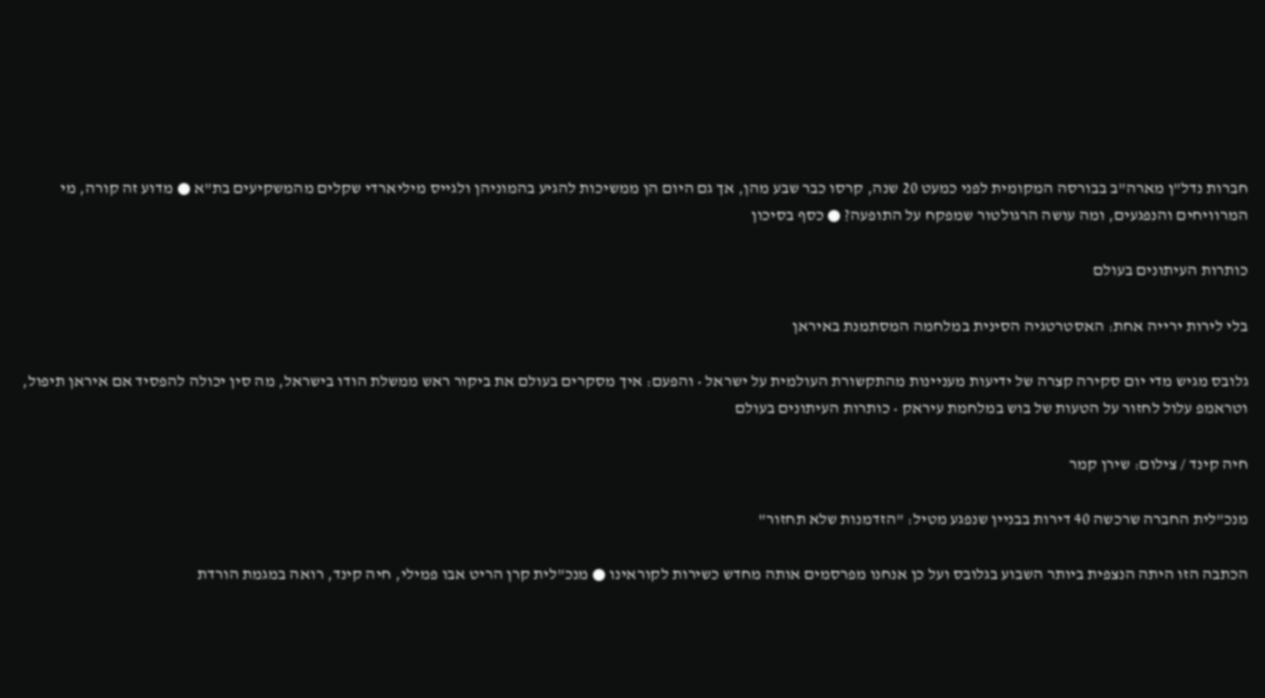חברות נדל"ן מארה"ב בבורסה המקומית לפני כמעט 20 שנה, קרסו כבר שבע מהן, אך גם היום הן ממשיכות להגיע בהמוניהן ולגייס מיליארדי שקלים מהמשקיעים בת"א ● מדוע זה קורה, מי המרוויחים והנפגעים, ומה עושה הרגולטור שמפקח על התופעה? ● כסף בסיכון

כותרות העיתונים בעולם

בלי לירות ירייה אחת: האסטרטגיה הסינית במלחמה המסתמנת באיראן

גלובס מגיש מדי יום סקירה קצרה של ידיעות מעניינות מהתקשורת העולמית על ישראל • והפעם: איך מסקרים בעולם את ביקור ראש ממשלת הודו בישראל, מה סין יכולה להפסיד אם איראן תיפול, וטראמפ עלול לחזור על הטעות של בוש במלחמת עיראק • כותרות העיתונים בעולם

חיה קינד / צילום: שירן קמר

מנכ"לית החברה שרכשה 40 דירות בבניין שנפגע מטיל: "הזדמנות שלא תחזור"

הכתבה הזו היתה הנצפית ביותר השבוע בגלובס ועל כן אנחנו מפרסמים אותה מחדש כשירות לקוראינו ● מנכ"לית קרן הריט אבו פמילי, חיה קינד, רואה במגמת הורדת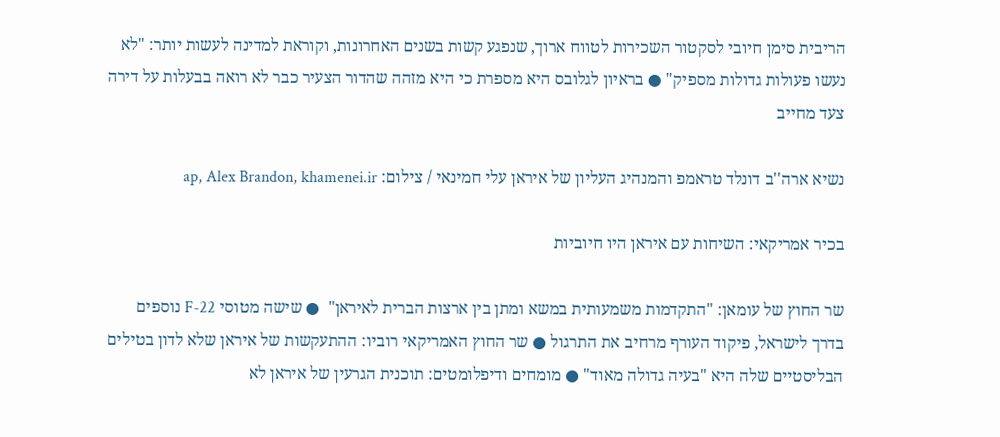הריבית סימן חיובי לסקטור השכירות לטווח ארוך, שנפגע קשות בשנים האחרונות, וקוראת למדינה לעשות יותר: "לא נעשו פעולות גדולות מספיק" ● בראיון לגלובס היא מספרת כי היא מזהה שהדור הצעיר כבר לא רואה בבעלות על דירה צעד מחייב

נשיא ארה''ב דונלד טראמפ והמנהיג העליון של איראן עלי חמינאי / צילום: ap, Alex Brandon, khamenei.ir

בכיר אמריקאי: השיחות עם איראן היו חיוביות

שר החוץ של עומאן: "התקדמות משמעותית במשא ומתן בין ארצות הברית לאיראן"  ● שישה מטוסי F-22 נוספים בדרך לישראל, פיקוד העורף מרחיב את התרגול ● שר החוץ האמריקאי רוביו: ההתעקשות של איראן שלא לדון בטילים הבליסטיים שלה היא "בעיה גדולה מאוד" ● מומחים ודיפלומטים: תוכנית הגרעין של איראן לא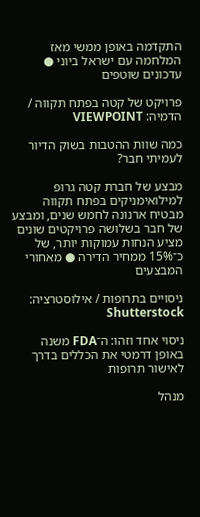התקדמה באופן ממשי מאז המלחמה עם ישראל ביוני ● עדכונים שוטפים

פרויקט של קטה בפתח תקווה / הדמיה: VIEWPOINT

כמה שוות ההטבות בשוק הדיור לעמיתי חבר?

מבצע של חברת קטה גרופ למילואימניקים בפתח תקווה מבטיח ארנונה לחמש שנים, ומבצע של חבר בשלושה פרויקטים שונים מציע הנחות עמוקות יותר, של כ־15% ממחיר הדירה ● מאחורי המבצעים

ניסויים בתרופות / אילוסטרציה: Shutterstock

ניסוי אחד וזהו: ה־FDA משנה באופן דרמטי את הכללים בדרך לאישור תרופות

מנהל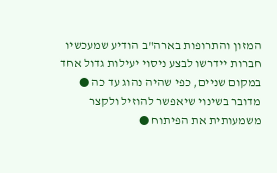המזון והתרופות בארה"ב הודיע שמעכשיו חברות יידרשו לבצע ניסוי יעילות גדול אחד במקום שניים, כפי שהיה נהוג עד כה ● מדובר בשינוי שיאפשר להוזיל ולקצר משמעותית את הפיתוח ●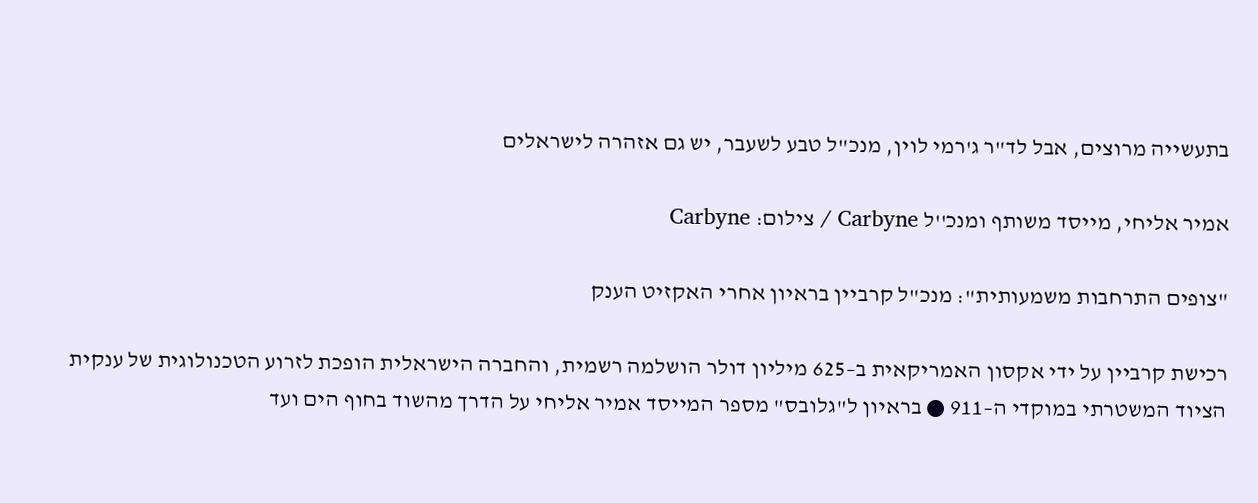בתעשייה מרוצים, אבל לד"ר ג'רמי לוין, מנכ"ל טבע לשעבר, יש גם אזהרה לישראלים

אמיר אליחי, מייסד משותף ומנכ''ל Carbyne / צילום: Carbyne

"צופים התרחבות משמעותית": מנכ"ל קרביין בראיון אחרי האקזיט הענק

רכישת קרביין על ידי אקסון האמריקאית ב–625 מיליון דולר הושלמה רשמית, והחברה הישראלית הופכת לזרוע הטכנולוגית של ענקית הציוד המשטרתי במוקדי ה–911 ● בראיון ל"גלובס" מספר המייסד אמיר אליחי על הדרך מהשוד בחוף הים ועד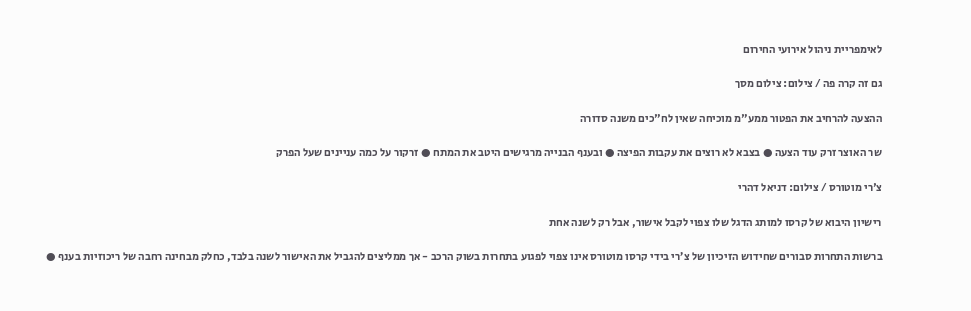לאימפריית ניהול אירועי החירום

גם זה קרה פה / צילום: צילום מסך

ההצעה להרחיב את הפטור ממע"מ מוכיחה שאין לח"כים משנה סדורה

שר האוצר זרק עוד הצעה ● בצבא לא רוצים את עקבות הפיצה ● ובענף הבנייה מרגישים היטב את המתח ● זרקור על כמה עניינים שעל הפרק

צ'רי מוטורס / צילום: דניאל דהרי

רישיון היבוא של קרסו למותג הדגל שלו צפוי לקבל אישור, אבל רק לשנה אחת

ברשות התחרות סבורים שחידוש הזיכיון של צ’רי בידי קרסו מוטורס אינו צפוי לפגוע בתחרות בשוק הרכב - אך ממליצים להגביל את האישור לשנה בלבד, כחלק מבחינה רחבה של ריכוזיות בענף ●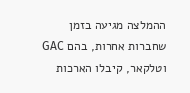ההמלצה מגיעה בזמן שחברות אחרות, בהם GAC וטלקאר, קיבלו הארכות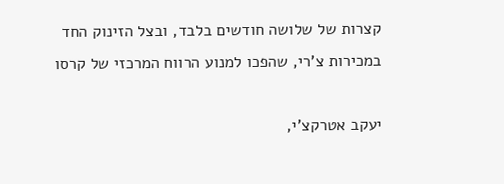קצרות של שלושה חודשים בלבד, ובצל הזינוק החד במכירות צ’רי, שהפכו למנוע הרווח המרכזי של קרסו

יעקב אטרקצ'י,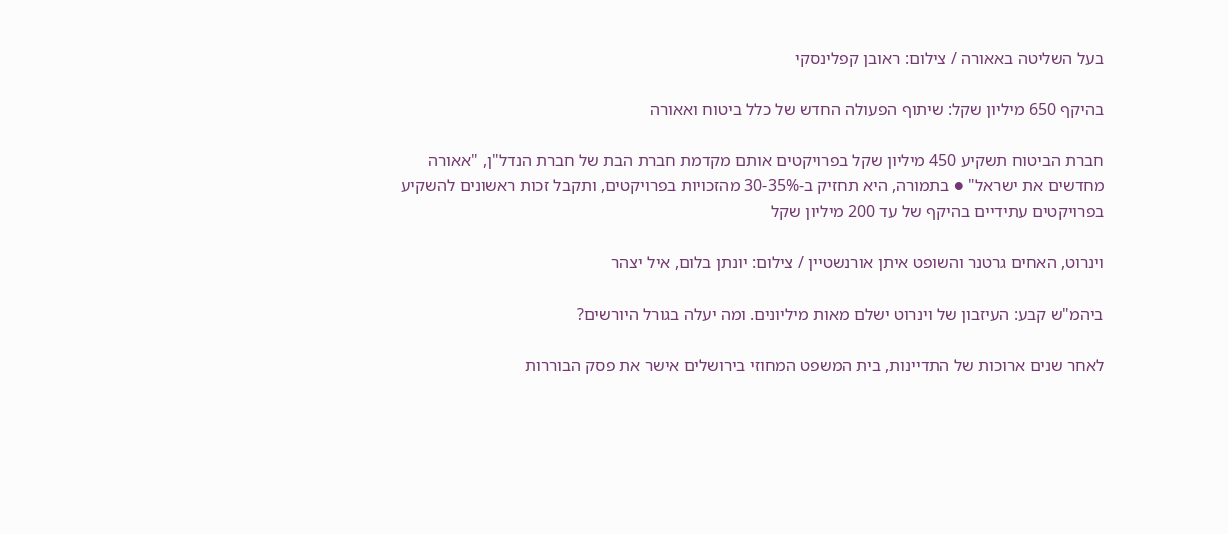בעל השליטה באאורה / צילום: ראובן קפלינסקי

בהיקף 650 מיליון שקל: שיתוף הפעולה החדש של כלל ביטוח ואאורה

חברת הביטוח תשקיע 450 מיליון שקל בפרויקטים אותם מקדמת חברת הבת של חברת הנדל"ן, "אאורה מחדשים את ישראל" ● בתמורה, היא תחזיק ב-30-35% מהזכויות בפרויקטים, ותקבל זכות ראשונים להשקיע בפרויקטים עתידיים בהיקף של עד 200 מיליון שקל

וינרוט, האחים גרטנר והשופט איתן אורנשטיין / צילום: יונתן בלום, איל יצהר

ביהמ"ש קבע: העיזבון של וינרוט ישלם מאות מיליונים. ומה יעלה בגורל היורשים?

לאחר שנים ארוכות של התדיינות, בית המשפט המחוזי בירושלים אישר את פסק הבוררות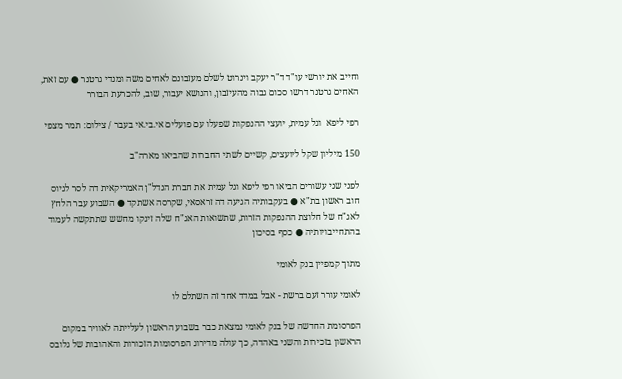וחייב את יורשי עו"ד ד"ר יעקב וינרוט לשלם מעזבונם לאחים משה ומנדי גרטנר ● עם זאת, האחים גרטנר דרשו סכום גבוה מהעיזבון, והנושא יעבור, שוב, להכרעת הבורר

רפי ליפא  וגל עמית, יועצי ההנפקות שפעלו עם פועלים אי.בי.אי בעבר / צילום: תמר מצפי

150 מיליון שקל ליועצים, קשיים לשתי החברות שהביאו מארה"ב

לפני שני עשורים הביאו רפי ליפא וגל עמית את חברת הנדל"ן האמריקאית דה לסר לגיוס חוב ראשון בת"א ● בעקבותיה הגיעה דה זראסאי, שקרסה אשתקד ● השבוע עבר הלחץ לאג"ח של חלוצת ההנפקות הזרות, שתשואות האג"ח שלה זינקו מחשש שתתקשה לעמוד בהתחייבויותיה ● כסף בסיכון

מתוך קמפיין בנק לאומי

לאומי עורר זעם ברשת - אבל במדד אחד זה השתלם לו

הפרסומת החדשה של בנק לאומי נמצאת כבר בשבוע הראשון לעלייתה לאוויר במקום הראשון בזכירות והשני באהדה, כך עולה מדירוג הפרסומות הזכורות והאהובות של גלובס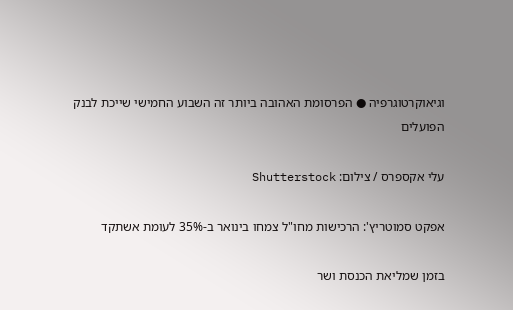וגיאוקרטוגרפיה ● הפרסומת האהובה ביותר זה השבוע החמישי שייכת לבנק הפועלים

עלי אקספרס / צילום: Shutterstock

אפקט סמוטריץ': הרכישות מחו"ל צמחו בינואר ב-35% לעומת אשתקד

בזמן שמליאת הכנסת ושר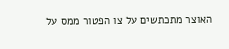האוצר מתכתשים על צו הפטור ממס על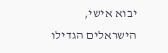יבוא אישי, הישראלים הגדילו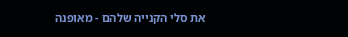את סלי הקנייה שלהם - מאופנה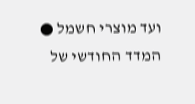ועד מוצרי חשמל ● המדד החודשי של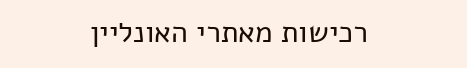רכישות מאתרי האונליין